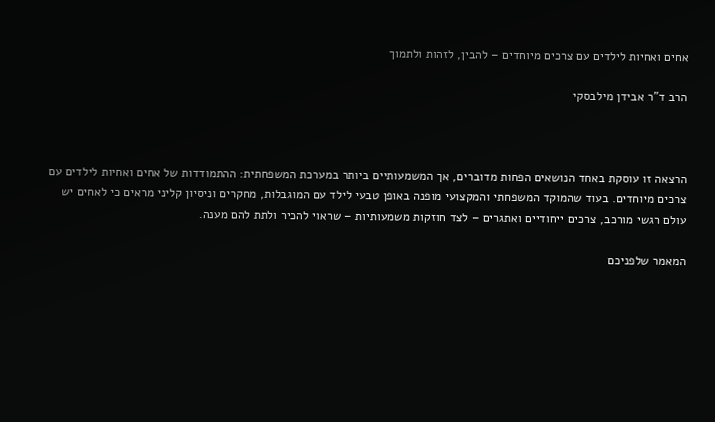אחים ואחיות לילדים עם צרכים מיוחדים – להבין, לזהות ולתמוך

הרב ד”ר אבידן מילבסקי



הרצאה זו עוסקת באחד הנושאים הפחות מדוברים, אך המשמעותיים ביותר במערכת המשפחתית: ההתמודדות של אחים ואחיות לילדים עם צרכים מיוחדים. בעוד שהמוקד המשפחתי והמקצועי מופנה באופן טבעי לילד עם המוגבלות, מחקרים וניסיון קליני מראים כי לאחים יש עולם רגשי מורכב, צרכים ייחודיים ואתגרים – לצד חוזקות משמעותיות – שראוי להכיר ולתת להם מענה.

המאמר שלפניכם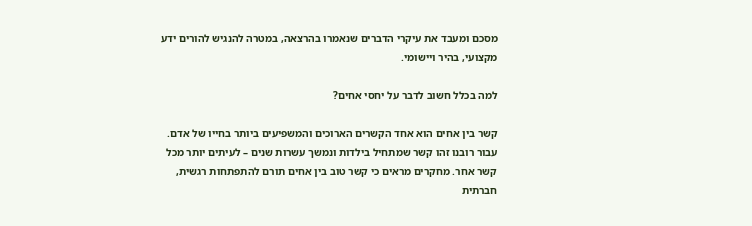מסכם ומעבד את עיקרי הדברים שנאמרו בהרצאה, במטרה להנגיש להורים ידע מקצועי, בהיר ויישומי.

למה בכלל חשוב לדבר על יחסי אחים?

קשר בין אחים הוא אחד הקשרים הארוכים והמשפיעים ביותר בחייו של אדם. עבור רובנו זהו קשר שמתחיל בילדות ונמשך עשרות שנים – לעיתים יותר מכל קשר אחר. מחקרים מראים כי קשר טוב בין אחים תורם להתפתחות רגשית, חברתית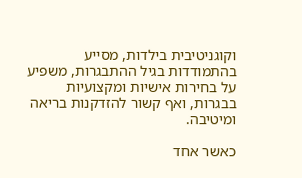וקוגניטיבית בילדות, מסייע בהתמודדות בגיל ההתבגרות, משפיע על בחירות אישיות ומקצועיות בבגרות, ואף קשור להזדקנות בריאה ומיטיבה.

כאשר אחד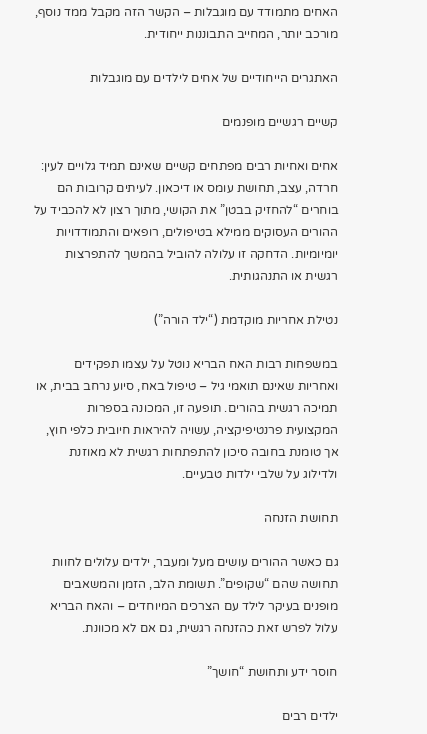האחים מתמודד עם מוגבלות – הקשר הזה מקבל ממד נוסף, מורכב יותר, המחייב התבוננות ייחודית.

האתגרים הייחודיים של אחים לילדים עם מוגבלות

קשיים רגשיים מופנמים

אחים ואחיות רבים מפתחים קשיים שאינם תמיד גלויים לעין: חרדה, עצב, תחושת עומס או דיכאון. לעיתים קרובות הם בוחרים “להחזיק בבטן” את הקושי, מתוך רצון לא להכביד על ההורים העסוקים ממילא בטיפולים, רופאים והתמודדויות יומיומיות. הדחקה זו עלולה להוביל בהמשך להתפרצות רגשית או התנהגותית.

נטילת אחריות מוקדמת (“ילד הורה”)

במשפחות רבות האח הבריא נוטל על עצמו תפקידים ואחריות שאינם תואמי גיל – טיפול באח, סיוע נרחב בבית, או תמיכה רגשית בהורים. תופעה זו, המכונה בספרות המקצועית פרנטיפיקציה, עשויה להיראות חיובית כלפי חוץ, אך טומנת בחובה סיכון להתפתחות רגשית לא מאוזנת ולדילוג על שלבי ילדות טבעיים.

תחושת הזנחה

גם כאשר ההורים עושים מעל ומעבר, ילדים עלולים לחוות תחושה שהם “שקופים”. תשומת הלב, הזמן והמשאבים מופנים בעיקר לילד עם הצרכים המיוחדים – והאח הבריא עלול לפרש זאת כהזנחה רגשית, גם אם לא מכוונת.

חוסר ידע ותחושת “חושך”

ילדים רבים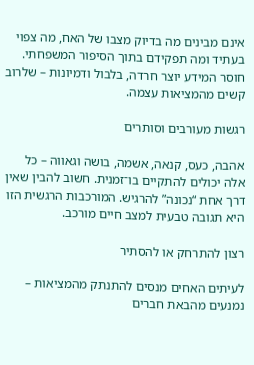אינם מבינים מה בדיוק מצבו של האח, מה צפוי בעתיד ומה תפקידם בתוך הסיפור המשפחתי. חוסר המידע יוצר חרדה, בלבול ודמיונות – שלרוב קשים מהמציאות עצמה.

רגשות מעורבים וסותרים

אהבה, כעס, קנאה, אשמה, בושה וגאווה – כל אלה יכולים להתקיים בו־זמנית. חשוב להבין שאין דרך אחת “נכונה” להרגיש. המורכבות הרגשית הזו היא תגובה טבעית למצב חיים מורכב.

רצון להתרחק או להסתיר

לעיתים האחים מנסים להתנתק מהמציאות – נמנעים מהבאת חברים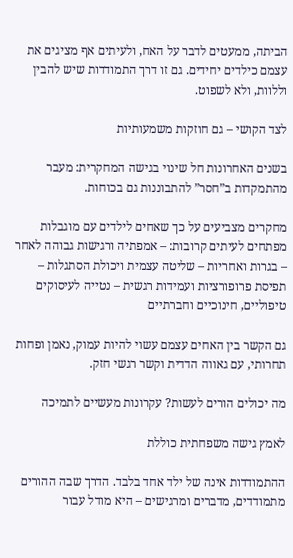הביתה, ממעטים לדבר על האח, ולעיתים אף מציגים את עצמם כילדים יחידים. גם זו דרך התמודדות שיש להבין וללוות, ולא לשפוט.

לצד הקושי – גם חוזקות משמעותיות

בשנים האחרונות חל שינוי בגישה המחקרית: מעבר מהתמקדות ב”חסר” להתבוננות גם בכוחות.

מחקרים מצביעים על כך שאחים לילדים עם מוגבלות מפתחים לעיתים קרובות: – אמפתיה ורגישות גבוהה לאחר – בגרות ואחריות – שליטה עצמית ויכולת הסתגלות – תפיסת פרופורציות ועמידות רגשית – נטייה לעיסוקים טיפוליים, חינוכיים וחברתיים

גם הקשר בין האחים עצמם עשוי להיות עמוק, נאמן ופחות תחרותי, עם גאווה הדדית וקשר רגשי חזק.

מה יכולים הורים לעשות? עקרונות מעשיים לתמיכה

לאמץ גישה משפחתית כוללת

ההתמודדות אינה של ילד אחד בלבד. הדרך שבה ההורים מתמודדים, מדברים ומרגישים – היא מודל עבור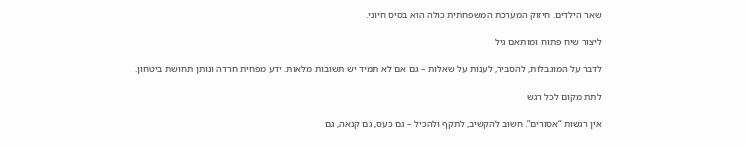שאר הילדים. חיזוק המערכת המשפחתית כולה הוא בסיס חיוני.

ליצור שיח פתוח ומותאם גיל

לדבר על המוגבלות, להסביר, לענות על שאלות – גם אם לא תמיד יש תשובות מלאות. ידע מפחית חרדה ונותן תחושת ביטחון.

לתת מקום לכל רגש

אין רגשות “אסורים”. חשוב להקשיב, לתקף ולהכיל – גם כעס, גם קנאה, גם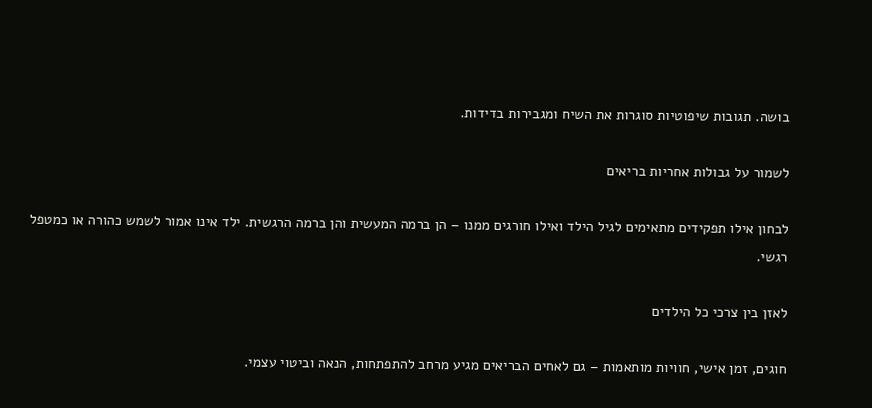בושה. תגובות שיפוטיות סוגרות את השיח ומגבירות בדידות.

לשמור על גבולות אחריות בריאים

לבחון אילו תפקידים מתאימים לגיל הילד ואילו חורגים ממנו – הן ברמה המעשית והן ברמה הרגשית. ילד אינו אמור לשמש כהורה או כמטפל רגשי.

לאזן בין צרכי כל הילדים

חוגים, זמן אישי, חוויות מותאמות – גם לאחים הבריאים מגיע מרחב להתפתחות, הנאה וביטוי עצמי.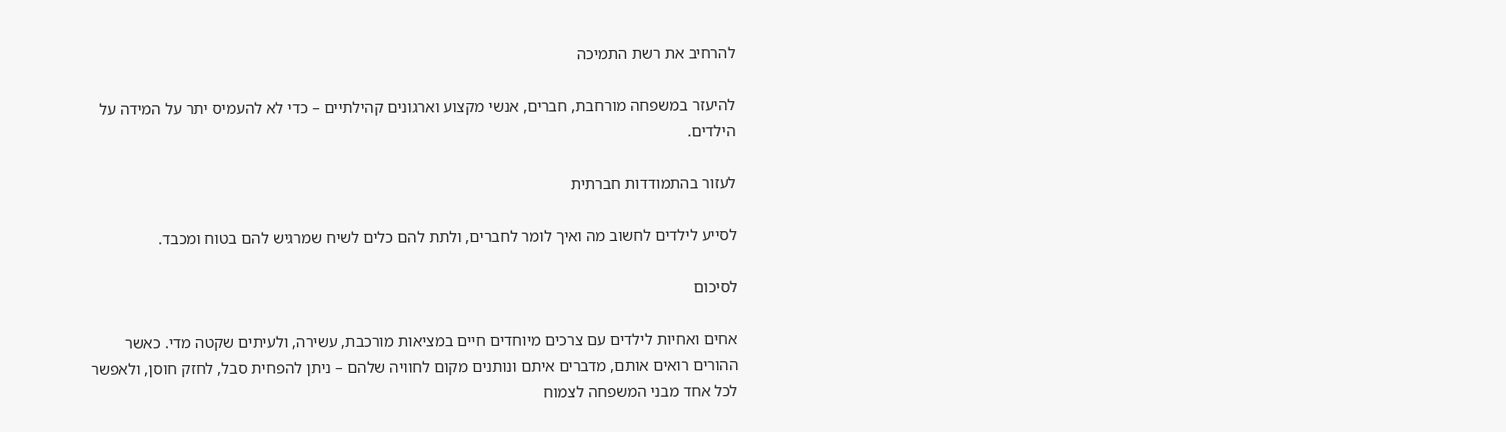להרחיב את רשת התמיכה

להיעזר במשפחה מורחבת, חברים, אנשי מקצוע וארגונים קהילתיים – כדי לא להעמיס יתר על המידה על הילדים.

לעזור בהתמודדות חברתית

לסייע לילדים לחשוב מה ואיך לומר לחברים, ולתת להם כלים לשיח שמרגיש להם בטוח ומכבד.

לסיכום

אחים ואחיות לילדים עם צרכים מיוחדים חיים במציאות מורכבת, עשירה, ולעיתים שקטה מדי. כאשר ההורים רואים אותם, מדברים איתם ונותנים מקום לחוויה שלהם – ניתן להפחית סבל, לחזק חוסן, ולאפשר לכל אחד מבני המשפחה לצמוח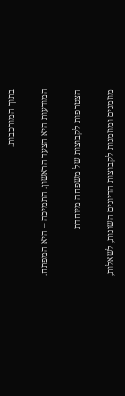בתוך המורכבות.

המודעות היא הצעד הראשון. התמיכה – היא המפתח.

הצטרפות לקבוצות של משפחה מיוחדת

מוזמנים ומוזמנות לקבוצות הדיונים השונות, לשאלות,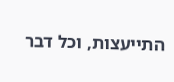התייעצות, וכל דבר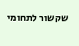שקשור לתחומי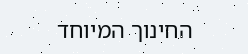החינוך המיוחד